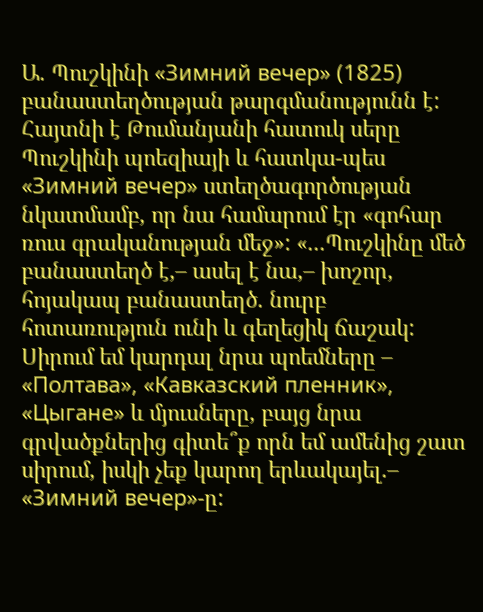Ա. Պուշկինի «Зимний вечер» (1825) բանաստեղծության թարգմանությունն է:
Հայտնի է Թումանյանի հատուկ սերը Պուշկինի պոեզիայի և հատկա-պես «Зимний вечер» ստեղծագործության նկատմամբ, որ նա համարում էր «գոհար ռուս գրականության մեջ»: «...Պուշկինը մեծ բանաստեղծ է,– ասել է նա,– խոշոր, հոյակապ բանաստեղծ. նուրբ հոտառություն ունի և գեղեցիկ ճաշակ: Սիրում եմ կարդալ նրա պոեմները – «Полтава», «Кавказский пленник», «Цыгане» և մյուսները, բայց նրա գրվածքներից գիտե՞ք որն եմ ամենից շատ սիրում, իսկի չեք կարող երևակայել.– «Зимний вечер»-ը: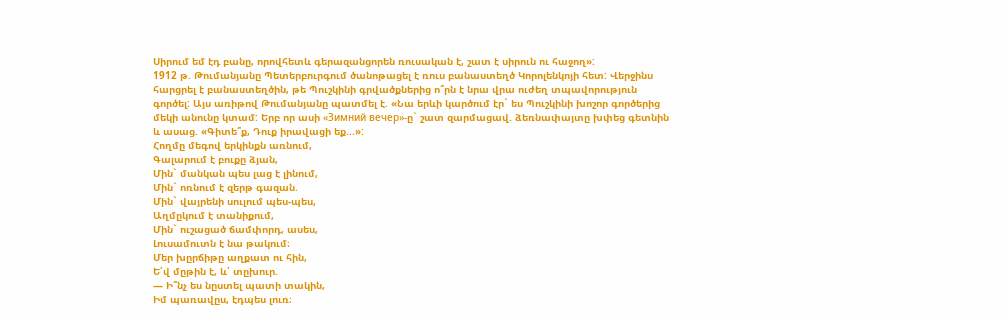Սիրում եմ էդ բանը, որովհետև գերազանցորեն ռուսական է, շատ է սիրուն ու հաջող»:
1912 թ. Թումանյանը Պետերբուրգում ծանոթացել է ռուս բանաստեղծ Կորոլենկոյի հետ: Վերջինս հարցրել է բանաստեղծին, թե Պուշկինի գրվածքներից ո՞րն է նրա վրա ուժեղ տպավորություն գործել: Այս առիթով Թումանյանը պատմել է. «Նա երևի կարծում էր` ես Պուշկինի խոշոր գործերից մեկի անունը կտամ: Երբ որ ասի «Зимний вечер»-ը` շատ զարմացավ. ձեռնափայտը խփեց գետնին և ասաց. «Գիտե՞ք, Դուք իրավացի եք...»:
Հողմը մեգով երկինքն առնում,
Գալարում է բուքը ձյան,
Մին` մանկան պես լաց է լինում,
Մին` ոռնում է զերթ գազան.
Մին` վայրենի սուլում պես-պես,
Աղմըկում է տանիքում,
Մին` ուշացած ճամփորդ, ասես,
Լուսամուտն է նա թակում։
Մեր խըրճիթը աղքատ ու հին,
Ե՛վ մըթին է, և՛ տըխուր.
― Ի՞նչ ես նըստել պատի տակին,
Իմ պառավըս, էդպես լուռ։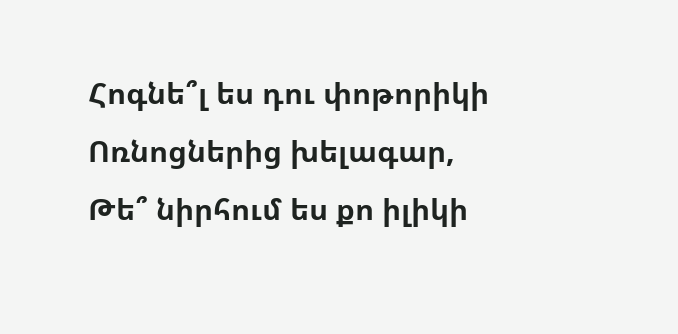Հոգնե՞լ ես դու փոթորիկի
Ոռնոցներից խելագար,
Թե՞ նիրհում ես քո իլիկի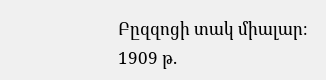Բըզզոցի տակ միալար։
1909 թ.